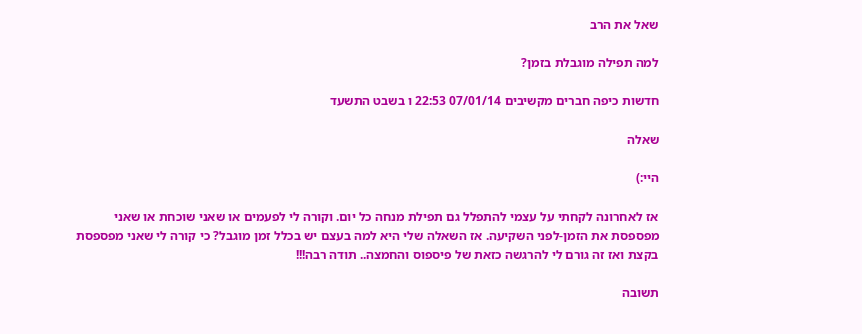שאל את הרב

למה תפילה מוגבלת בזמן?

חדשות כיפה חברים מקשיבים 07/01/14 22:53 ו בשבט התשעד

שאלה

היי:)

אז לאחרונה לקחתי על עצמי להתפלל גם תפילת מנחה כל יום. וקורה לי לפעמים או שאני שוכחת או שאני מפספסת את הזמן-לפני השקיעה. אז השאלה שלי היא למה בעצם יש בכלל זמן מוגבל? כי קורה לי שאני מפספסת בקצת ואז זה גורם לי להרגשה כזאת של פיספוס והחמצה.. תודה רבה!!!

תשובה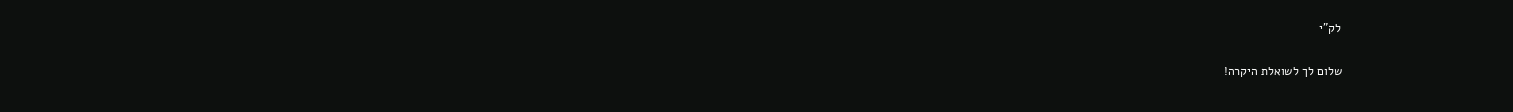לק"י

שלום לך לשואלת היקרה!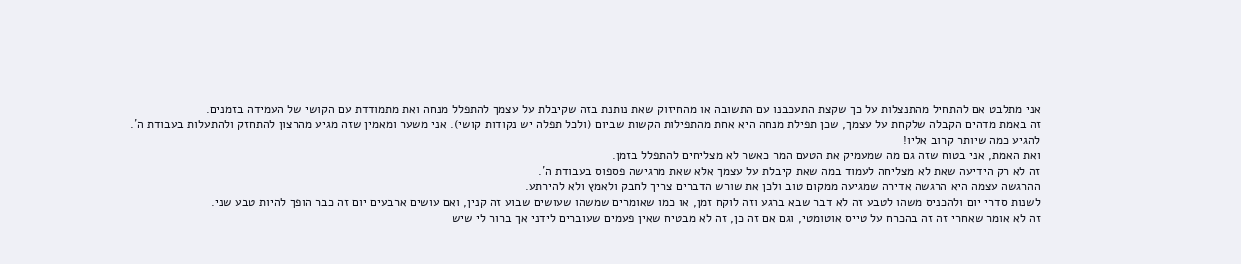אני מתלבט אם להתחיל מהתנצלות על כך שקצת התעכבנו עם התשובה או מהחיזוק שאת נותנת בזה שקיבלת על עצמך להתפלל מנחה ואת מתמודדת עם הקושי של העמידה בזמנים.
זה באמת מדהים הקבלה שלקחת על עצמך, שכן תפילת מנחה היא אחת מהתפילות הקשות שביום (ולכל תפלה יש נקודות קושי). אני משער ומאמין שזה מגיע מהרצון להתחזק ולהתעלות בעבודת ה´.
להגיע כמה שיותר קרוב אליו!
ואת האמת, אני בטוח שזה גם מה שמעמיק את הטעם המר כאשר לא מצליחים להתפלל בזמן.
זה לא רק הידיעה שאת לא מצליחה לעמוד במה שאת קיבלת על עצמך אלא שאת מרגישה פספוס בעבודת ה´.
ההרגשה עצמה היא הרגשה אדירה שמגיעה ממקום טוב ולכן את שורש הדברים צריך לחבק ולאמץ ולא להירתע.
לשנות סדרי יום ולהכניס משהו לטבע זה לא דבר שבא ברגע וזה לוקח זמן, או כמו שאומרים שמשהו שעושים שבוע זה קנין, ואם עושים ארבעים יום זה כבר הופך להיות טבע שני.
זה לא אומר שאחרי זה זה בהכרח על טייס אוטומטי, וגם אם זה כן, זה לא מבטיח שאין פעמים שעוברים לידני אך ברור לי שיש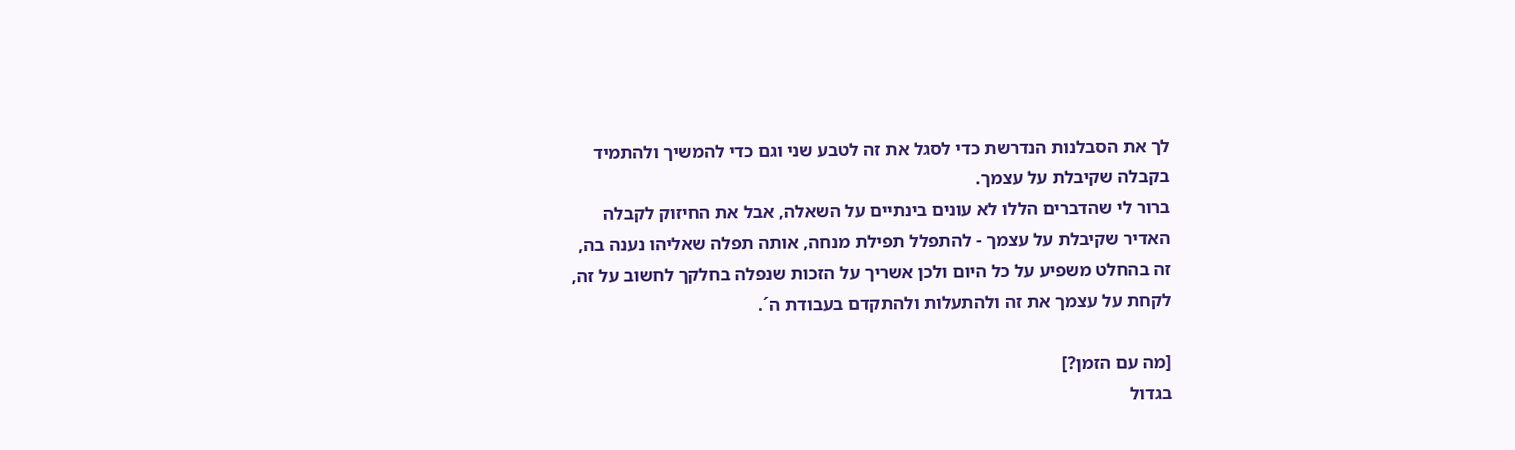לך את הסבלנות הנדרשת כדי לסגל את זה לטבע שני וגם כדי להמשיך ולהתמיד בקבלה שקיבלת על עצמך.
ברור לי שהדברים הללו לא עונים בינתיים על השאלה, אבל את החיזוק לקבלה האדיר שקיבלת על עצמך - להתפלל תפילת מנחה, אותה תפלה שאליהו נענה בה, זה בהחלט משפיע על כל היום ולכן אשריך על הזכות שנפלה בחלקך לחשוב על זה, לקחת על עצמך את זה ולהתעלות ולהתקדם בעבודת ה´.

[מה עם הזמן?]
בגדול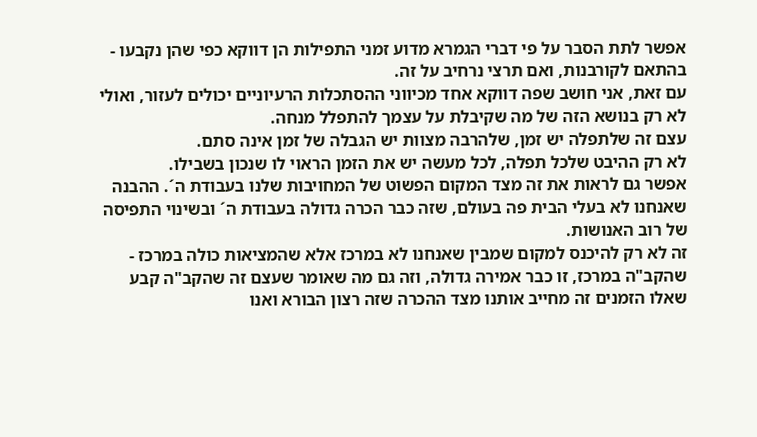אפשר לתת הסבר על פי דברי הגמרא מדוע זמני התפילות הן דווקא כפי שהן נקבעו - בהתאם לקורבנות, ואם תרצי נרחיב על זה.
עם זאת, אני חושב שפה דווקא אחד מכיווני ההסתכלות הרעיוניים יכולים לעזור, ואולי לא רק בנושא הזה של מה שקיבלת על עצמך להתפלל מנחה.
עצם זה שלתפלה יש זמן, שלהרבה מצוות יש הגבלה של זמן אינה סתם.
לא רק ההיבט שלכל תפלה, לכל מעשה יש את הזמן הראוי לו שנכון בשבילו.
אפשר גם לראות את זה מצד המקום הפשוט של המחויבות שלנו בעבודת ה´. ההבנה שאנחנו לא בעלי הבית פה בעולם, שזה כבר הכרה גדולה בעבודת ה´ ובשינוי התפיסה של רוב האנושות.
זה לא רק להיכנס למקום שמבין שאנחנו לא במרכז אלא שהמציאות כולה במרכז - שהקב"ה במרכז, זו כבר אמירה גדולה, וזה גם מה שאומר שעצם זה שהקב"ה קבע שאלו הזמנים זה מחייב אותנו מצד ההכרה שזה רצון הבורא ואנו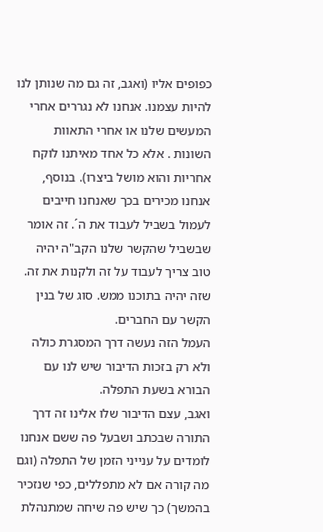כפופים אליו (ואגב, זה גם מה שנותן לנו להיות עצמנו. אנחנו לא נגררים אחרי המעשים שלנו או אחרי התאוות השונות . אלא כל אחד מאיתנו לוקח אחריות והוא מושל ביצרו). בנוסף, אנחנו מכירים בכך שאנחנו חייבים לעמול בשביל לעבוד את ה´. זה אומר שבשביל שהקשר שלנו הקב"ה יהיה טוב צריך לעבוד על זה ולקנות את זה.
שזה יהיה בתוכנו ממש. סוג של בנין הקשר עם החברים.
העמל הזה נעשה דרך המסגרת כולה ולא רק בזכות הדיבור שיש לנו עם הבורא בשעת התפלה.
ואגב, עצם הדיבור שלו אלינו זה דרך התורה שבכתב ושבעל פה ששם אנחנו לומדים על ענייני הזמן של התפלה (וגם מה קורה אם לא מתפללים, כפי שנזכיר בהמשך) כך שיש פה שיחה שמתנהלת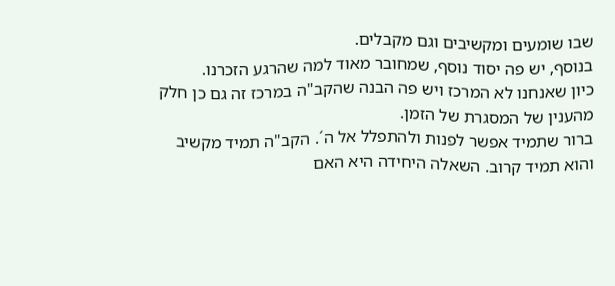שבו שומעים ומקשיבים וגם מקבלים.
בנוסף, יש פה יסוד נוסף, שמחובר מאוד למה שהרגע הזכרנו.
כיון שאנחנו לא המרכז ויש פה הבנה שהקב"ה במרכז זה גם כן חלק מהענין של המסגרת של הזמן.
ברור שתמיד אפשר לפנות ולהתפלל אל ה´. הקב"ה תמיד מקשיב והוא תמיד קרוב. השאלה היחידה היא האם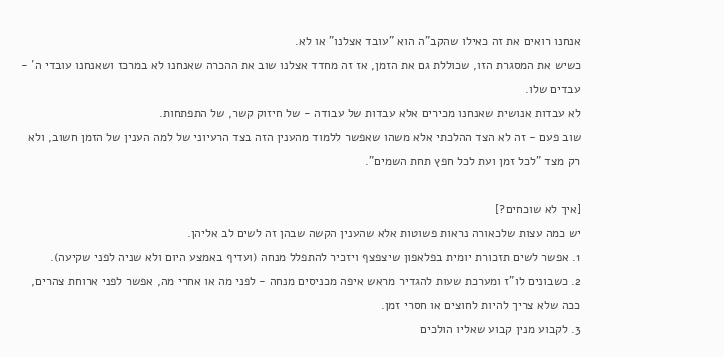אנחנו רואים את זה כאילו שהקב"ה הוא "עובד אצלנו" או לא.
כשיש את המסגרת הזו, שכוללת גם את הזמן, אז זה מחדד אצלנו שוב את ההכרה שאנחנו לא במרכז ושאנחנו עובדי ה´ - עבדים שלו.
לא עבדות אנושית שאנחנו מכירים אלא עבדות של עבודה - של חיזוק קשר, של התפתחות.
שוב פעם - זה לא הצד ההלכתי אלא משהו שאפשר ללמוד מהענין הזה בצד הרעיוני של למה הענין של הזמן חשוב, ולא רק מצד "לכל זמן ועת לכל חפץ תחת השמים".

[איך לא שוכחים?]
יש כמה עצות שלכאורה נראות פשוטות אלא שהענין הקשה שבהן זה לשים לב אליהן.
1. אפשר לשים תזכורת יומית בפלאפון שיצפצף ויזכיר להתפלל מנחה (ועדיף באמצע היום ולא שניה לפני שקיעה).
2. כשבונים לו"ז ומערכת שעות להגדיר מראש איפה מכניסים מנחה - לפני מה או אחרי מה, אפשר לפני ארוחת צהרים, ככה שלא צריך להיות לחוצים או חסרי זמן.
3. לקבוע מנין קבוע שאליו הולכים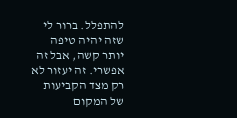להתפלל. ברור לי שזה יהיה טיפה יותר קשה, אבל זה אפשרי. זה יעזור לא רק מצד הקביעות של המקום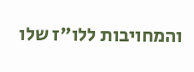והמחויבות ללו"ז שלו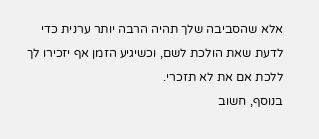אלא שהסביבה שלך תהיה הרבה יותר ערנית כדי לדעת שאת הולכת לשם, וכשיגיע הזמן אף יזכירו לך ללכת אם את לא תזכרי.
בנוסף, חשוב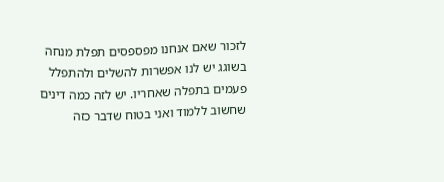לזכור שאם אנחנו מפספסים תפלת מנחה בשוגג יש לנו אפשרות להשלים ולהתפלל פעמים בתפלה שאחריו. יש לזה כמה דינים שחשוב ללמוד ואני בטוח שדבר כזה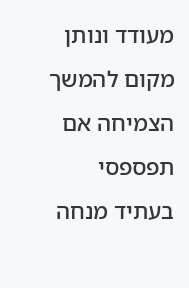מעודד ונותן מקום להמשך הצמיחה אם תפספסי בעתיד מנחה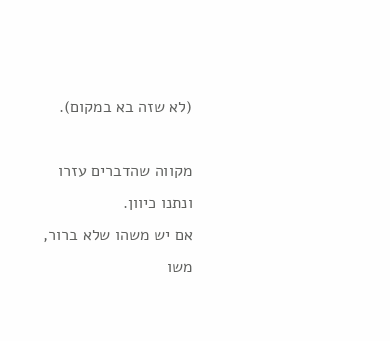(לא שזה בא במקום).

מקווה שהדברים עזרו ונתנו כיוון.
אם יש משהו שלא ברור, משו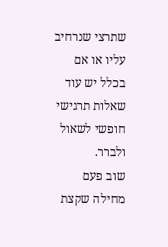שתרצי שנרחיב עליו או אם בכלל יש עוד שאלות תרגישי חופשי לשאול ולברר.
שוב פעם מחילה שקצת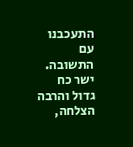התעכבנו עם התשובה.
ישר כח גדול והרבה הצלחה,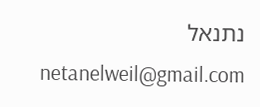נתנאל
netanelweil@gmail.com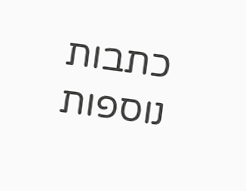כתבות נוספות